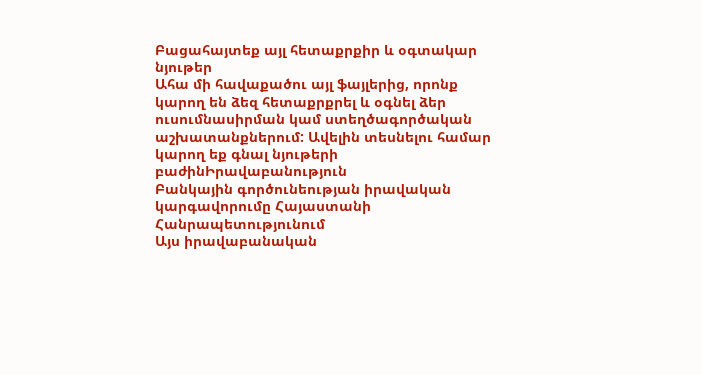Բացահայտեք այլ հետաքրքիր և օգտակար նյութեր
Ահա մի հավաքածու այլ ֆայլերից, որոնք կարող են ձեզ հետաքրքրել և օգնել ձեր ուսումնասիրման կամ ստեղծագործական աշխատանքներում: Ավելին տեսնելու համար կարող եք գնալ նյութերի բաժինԻրավաբանություն
Բանկային գործունեության իրավական կարգավորումը Հայաստանի Հանրապետությունում
Այս իրավաբանական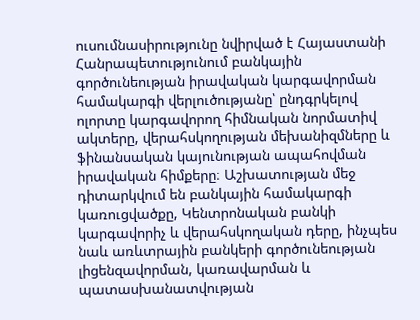ուսումնասիրությունը նվիրված է Հայաստանի Հանրապետությունում բանկային գործունեության իրավական կարգավորման համակարգի վերլուծությանը՝ ընդգրկելով ոլորտը կարգավորող հիմնական նորմատիվ ակտերը, վերահսկողության մեխանիզմները և ֆինանսական կայունության ապահովման իրավական հիմքերը։ Աշխատության մեջ դիտարկվում են բանկային համակարգի կառուցվածքը, Կենտրոնական բանկի կարգավորիչ և վերահսկողական դերը, ինչպես նաև առևտրային բանկերի գործունեության լիցենզավորման, կառավարման և պատասխանատվության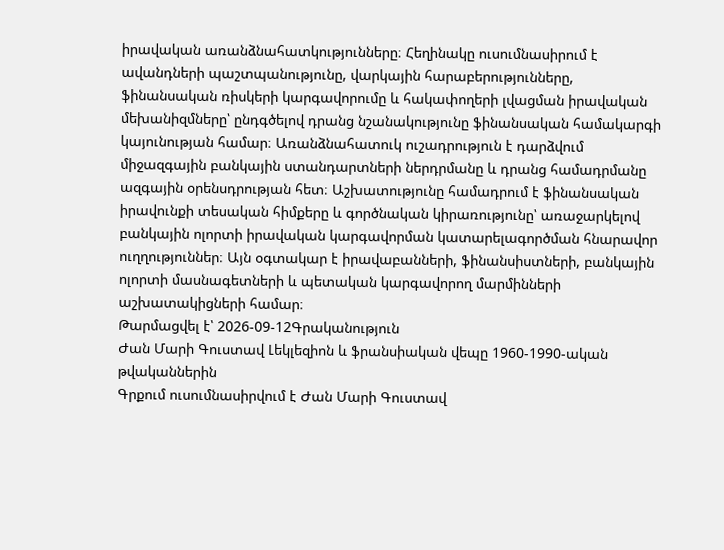իրավական առանձնահատկությունները։ Հեղինակը ուսումնասիրում է ավանդների պաշտպանությունը, վարկային հարաբերությունները, ֆինանսական ռիսկերի կարգավորումը և հակափողերի լվացման իրավական մեխանիզմները՝ ընդգծելով դրանց նշանակությունը ֆինանսական համակարգի կայունության համար։ Առանձնահատուկ ուշադրություն է դարձվում միջազգային բանկային ստանդարտների ներդրմանը և դրանց համադրմանը ազգային օրենսդրության հետ։ Աշխատությունը համադրում է ֆինանսական իրավունքի տեսական հիմքերը և գործնական կիրառությունը՝ առաջարկելով բանկային ոլորտի իրավական կարգավորման կատարելագործման հնարավոր ուղղություններ։ Այն օգտակար է իրավաբանների, ֆինանսիստների, բանկային ոլորտի մասնագետների և պետական կարգավորող մարմինների աշխատակիցների համար։
Թարմացվել է՝ 2026-09-12Գրականություն
Ժան Մարի Գուստավ Լեկլեզիոն և ֆրանսիական վեպը 1960-1990-ական թվականներին
Գրքում ուսումնասիրվում է Ժան Մարի Գուստավ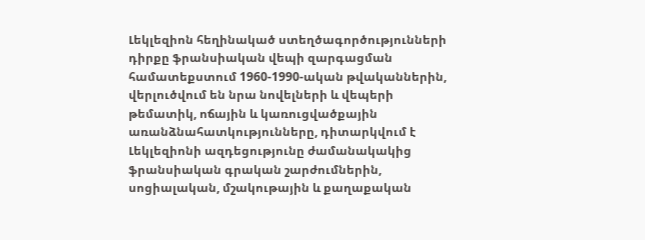Լեկլեզիոն հեղինակած ստեղծագործությունների դիրքը ֆրանսիական վեպի զարգացման համատեքստում 1960-1990-ական թվականներին, վերլուծվում են նրա նովելների և վեպերի թեմատիկ, ոճային և կառուցվածքային առանձնահատկությունները, դիտարկվում է Լեկլեզիոնի ազդեցությունը ժամանակակից ֆրանսիական գրական շարժումներին, սոցիալական, մշակութային և քաղաքական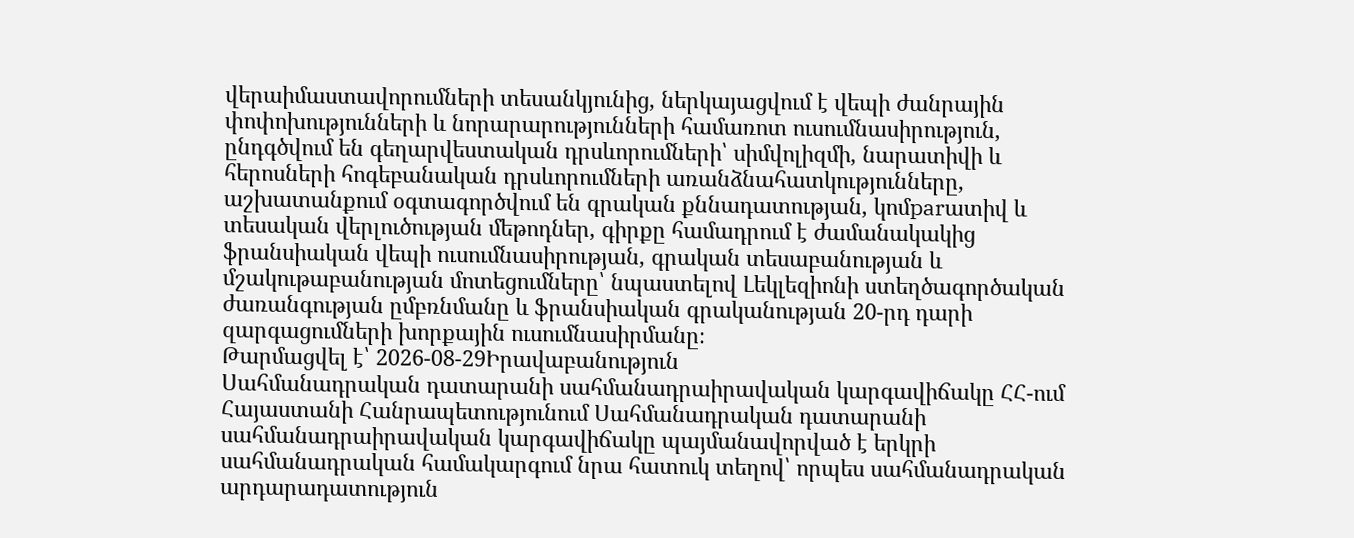վերաիմաստավորումների տեսանկյունից, ներկայացվում է վեպի ժանրային փոփոխությունների և նորարարությունների համառոտ ուսումնասիրություն, ընդգծվում են գեղարվեստական դրսևորումների՝ սիմվոլիզմի, նարատիվի և հերոսների հոգեբանական դրսևորումների առանձնահատկությունները, աշխատանքում օգտագործվում են գրական քննադատության, կոմparատիվ և տեսական վերլուծության մեթոդներ, գիրքը համադրում է ժամանակակից ֆրանսիական վեպի ուսումնասիրության, գրական տեսաբանության և մշակութաբանության մոտեցումները՝ նպաստելով Լեկլեզիոնի ստեղծագործական ժառանգության ըմբռնմանը և ֆրանսիական գրականության 20-րդ դարի զարգացումների խորքային ուսումնասիրմանը։
Թարմացվել է՝ 2026-08-29Իրավաբանություն
Սահմանադրական դատարանի սահմանադրաիրավական կարգավիճակը ՀՀ-ում
Հայաստանի Հանրապետությունում Սահմանադրական դատարանի սահմանադրաիրավական կարգավիճակը պայմանավորված է երկրի սահմանադրական համակարգում նրա հատուկ տեղով՝ որպես սահմանադրական արդարադատություն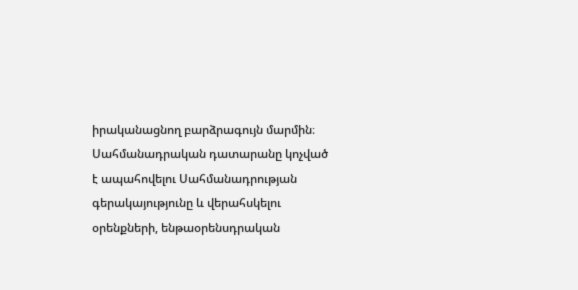իրականացնող բարձրագույն մարմին։ Սահմանադրական դատարանը կոչված է ապահովելու Սահմանադրության գերակայությունը և վերահսկելու օրենքների, ենթաօրենսդրական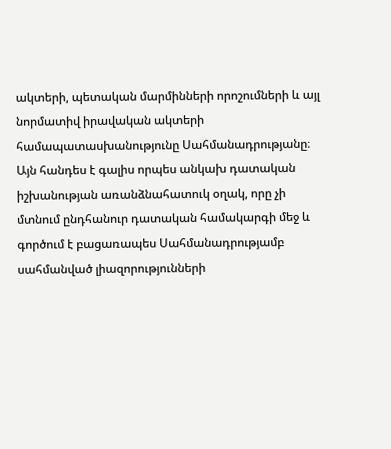ակտերի, պետական մարմինների որոշումների և այլ նորմատիվ իրավական ակտերի համապատասխանությունը Սահմանադրությանը։ Այն հանդես է գալիս որպես անկախ դատական իշխանության առանձնահատուկ օղակ, որը չի մտնում ընդհանուր դատական համակարգի մեջ և գործում է բացառապես Սահմանադրությամբ սահմանված լիազորությունների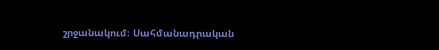շրջանակում։ Սահմանադրական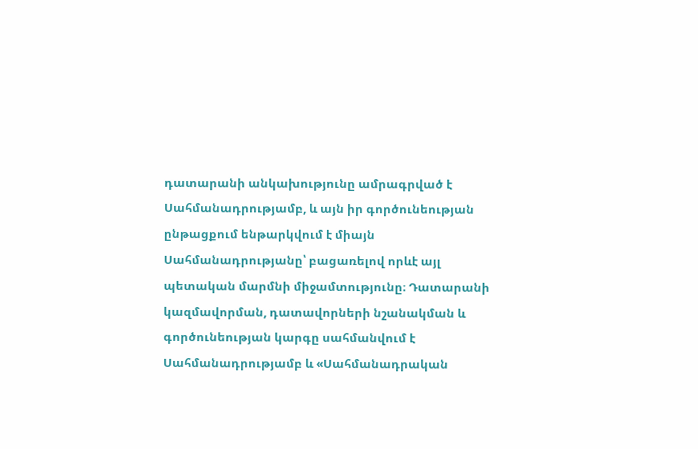դատարանի անկախությունը ամրագրված է Սահմանադրությամբ, և այն իր գործունեության ընթացքում ենթարկվում է միայն Սահմանադրությանը՝ բացառելով որևէ այլ պետական մարմնի միջամտությունը։ Դատարանի կազմավորման, դատավորների նշանակման և գործունեության կարգը սահմանվում է Սահմանադրությամբ և «Սահմանադրական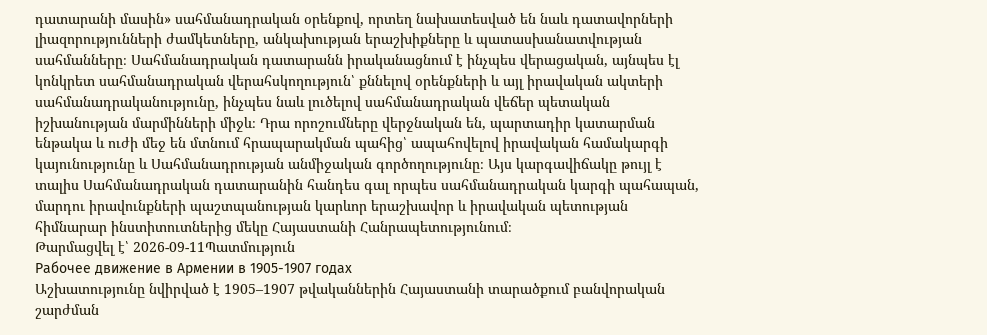դատարանի մասին» սահմանադրական օրենքով, որտեղ նախատեսված են նաև դատավորների լիազորությունների ժամկետները, անկախության երաշխիքները և պատասխանատվության սահմանները։ Սահմանադրական դատարանն իրականացնում է ինչպես վերացական, այնպես էլ կոնկրետ սահմանադրական վերահսկողություն՝ քննելով օրենքների և այլ իրավական ակտերի սահմանադրականությունը, ինչպես նաև լուծելով սահմանադրական վեճեր պետական իշխանության մարմինների միջև։ Դրա որոշումները վերջնական են, պարտադիր կատարման ենթակա և ուժի մեջ են մտնում հրապարակման պահից՝ ապահովելով իրավական համակարգի կայունությունը և Սահմանադրության անմիջական գործողությունը։ Այս կարգավիճակը թույլ է տալիս Սահմանադրական դատարանին հանդես գալ որպես սահմանադրական կարգի պահապան, մարդու իրավունքների պաշտպանության կարևոր երաշխավոր և իրավական պետության հիմնարար ինստիտուտներից մեկը Հայաստանի Հանրապետությունում։
Թարմացվել է՝ 2026-09-11Պատմություն
Рабочее движение в Армении в 1905-1907 годах
Աշխատությունը նվիրված է 1905–1907 թվականներին Հայաստանի տարածքում բանվորական շարժման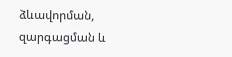ձևավորման, զարգացման և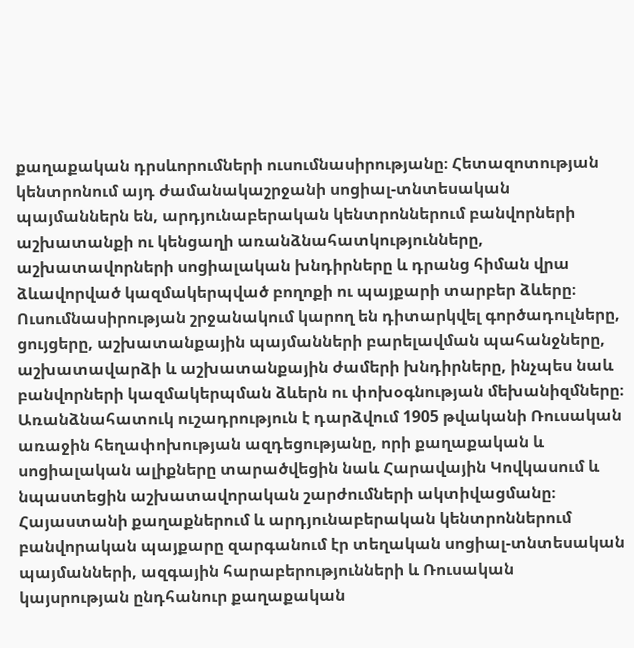քաղաքական դրսևորումների ուսումնասիրությանը։ Հետազոտության կենտրոնում այդ ժամանակաշրջանի սոցիալ-տնտեսական պայմաններն են, արդյունաբերական կենտրոններում բանվորների աշխատանքի ու կենցաղի առանձնահատկությունները, աշխատավորների սոցիալական խնդիրները և դրանց հիման վրա ձևավորված կազմակերպված բողոքի ու պայքարի տարբեր ձևերը։ Ուսումնասիրության շրջանակում կարող են դիտարկվել գործադուլները, ցույցերը, աշխատանքային պայմանների բարելավման պահանջները, աշխատավարձի և աշխատանքային ժամերի խնդիրները, ինչպես նաև բանվորների կազմակերպման ձևերն ու փոխօգնության մեխանիզմները։ Առանձնահատուկ ուշադրություն է դարձվում 1905 թվականի Ռուսական առաջին հեղափոխության ազդեցությանը, որի քաղաքական և սոցիալական ալիքները տարածվեցին նաև Հարավային Կովկասում և նպաստեցին աշխատավորական շարժումների ակտիվացմանը։ Հայաստանի քաղաքներում և արդյունաբերական կենտրոններում բանվորական պայքարը զարգանում էր տեղական սոցիալ-տնտեսական պայմանների, ազգային հարաբերությունների և Ռուսական կայսրության ընդհանուր քաղաքական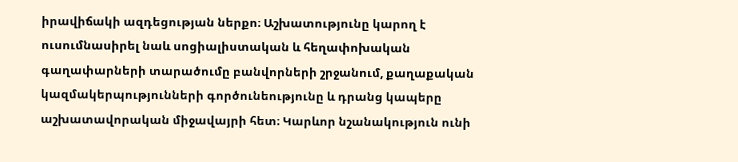իրավիճակի ազդեցության ներքո։ Աշխատությունը կարող է ուսումնասիրել նաև սոցիալիստական և հեղափոխական գաղափարների տարածումը բանվորների շրջանում, քաղաքական կազմակերպությունների գործունեությունը և դրանց կապերը աշխատավորական միջավայրի հետ։ Կարևոր նշանակություն ունի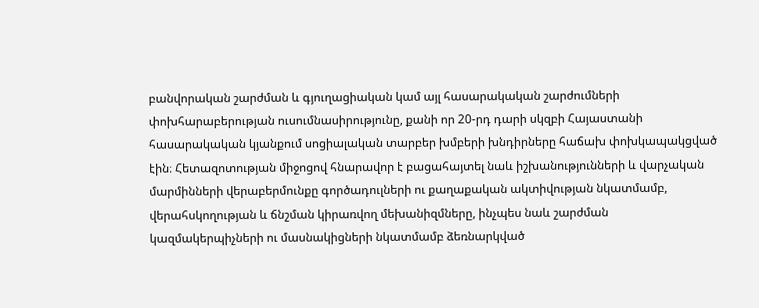բանվորական շարժման և գյուղացիական կամ այլ հասարակական շարժումների փոխհարաբերության ուսումնասիրությունը, քանի որ 20-րդ դարի սկզբի Հայաստանի հասարակական կյանքում սոցիալական տարբեր խմբերի խնդիրները հաճախ փոխկապակցված էին։ Հետազոտության միջոցով հնարավոր է բացահայտել նաև իշխանությունների և վարչական մարմինների վերաբերմունքը գործադուլների ու քաղաքական ակտիվության նկատմամբ, վերահսկողության և ճնշման կիրառվող մեխանիզմները, ինչպես նաև շարժման կազմակերպիչների ու մասնակիցների նկատմամբ ձեռնարկված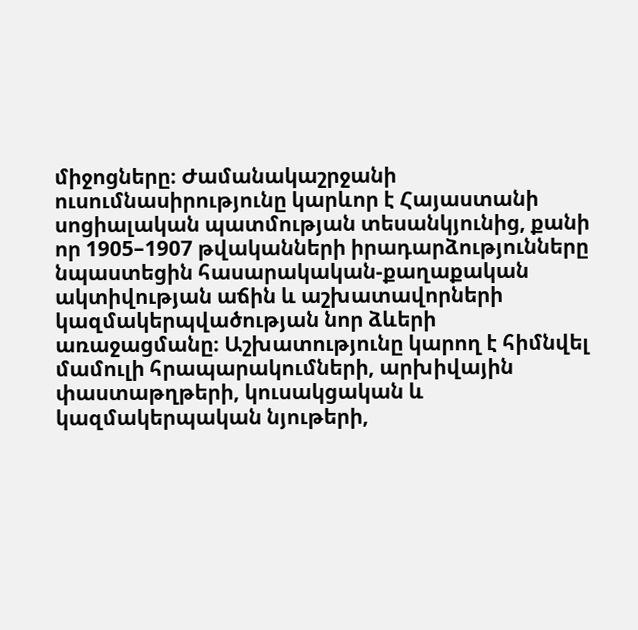միջոցները։ Ժամանակաշրջանի ուսումնասիրությունը կարևոր է Հայաստանի սոցիալական պատմության տեսանկյունից, քանի որ 1905–1907 թվականների իրադարձությունները նպաստեցին հասարակական-քաղաքական ակտիվության աճին և աշխատավորների կազմակերպվածության նոր ձևերի առաջացմանը։ Աշխատությունը կարող է հիմնվել մամուլի հրապարակումների, արխիվային փաստաթղթերի, կուսակցական և կազմակերպական նյութերի,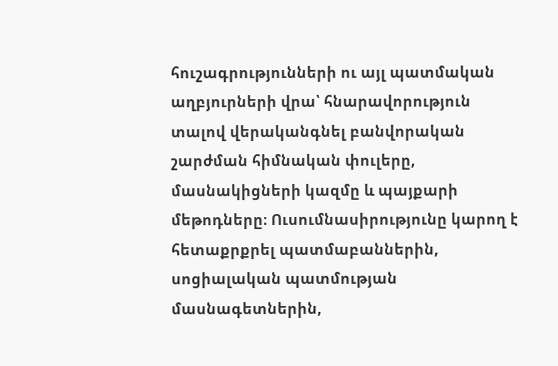հուշագրությունների ու այլ պատմական աղբյուրների վրա՝ հնարավորություն տալով վերականգնել բանվորական շարժման հիմնական փուլերը, մասնակիցների կազմը և պայքարի մեթոդները։ Ուսումնասիրությունը կարող է հետաքրքրել պատմաբաններին, սոցիալական պատմության մասնագետներին,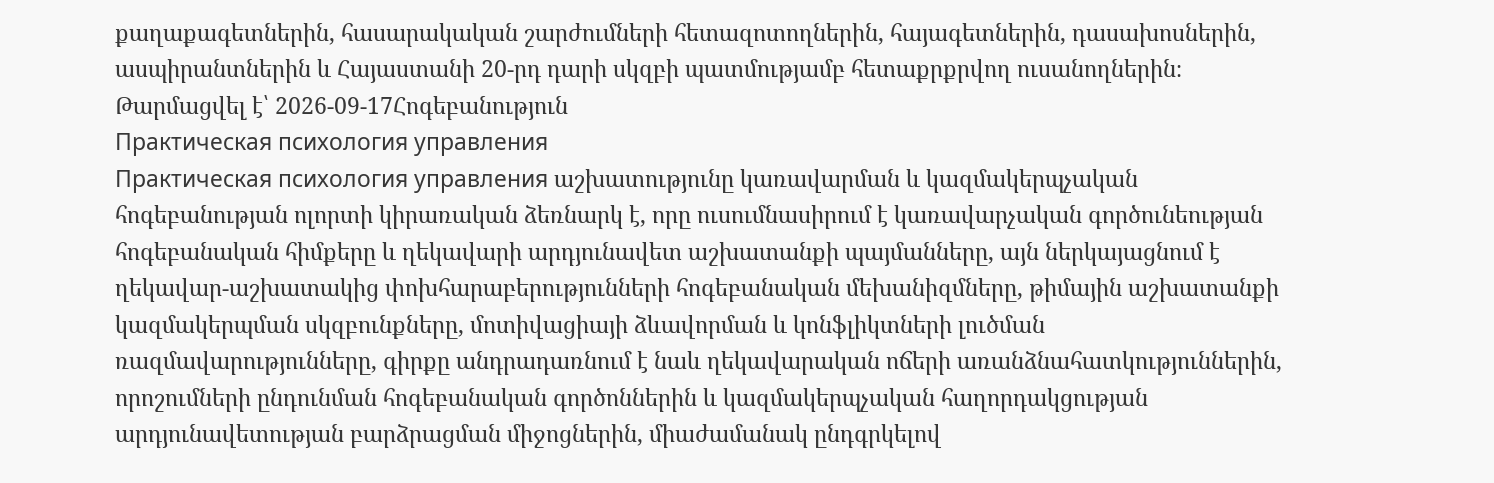քաղաքագետներին, հասարակական շարժումների հետազոտողներին, հայագետներին, դասախոսներին, ասպիրանտներին և Հայաստանի 20-րդ դարի սկզբի պատմությամբ հետաքրքրվող ուսանողներին։
Թարմացվել է՝ 2026-09-17Հոգեբանություն
Практическая психология управления
Практическая психология управления աշխատությունը կառավարման և կազմակերպչական հոգեբանության ոլորտի կիրառական ձեռնարկ է, որը ուսումնասիրում է կառավարչական գործունեության հոգեբանական հիմքերը և ղեկավարի արդյունավետ աշխատանքի պայմանները, այն ներկայացնում է ղեկավար-աշխատակից փոխհարաբերությունների հոգեբանական մեխանիզմները, թիմային աշխատանքի կազմակերպման սկզբունքները, մոտիվացիայի ձևավորման և կոնֆլիկտների լուծման ռազմավարությունները, գիրքը անդրադառնում է նաև ղեկավարական ոճերի առանձնահատկություններին, որոշումների ընդունման հոգեբանական գործոններին և կազմակերպչական հաղորդակցության արդյունավետության բարձրացման միջոցներին, միաժամանակ ընդգրկելով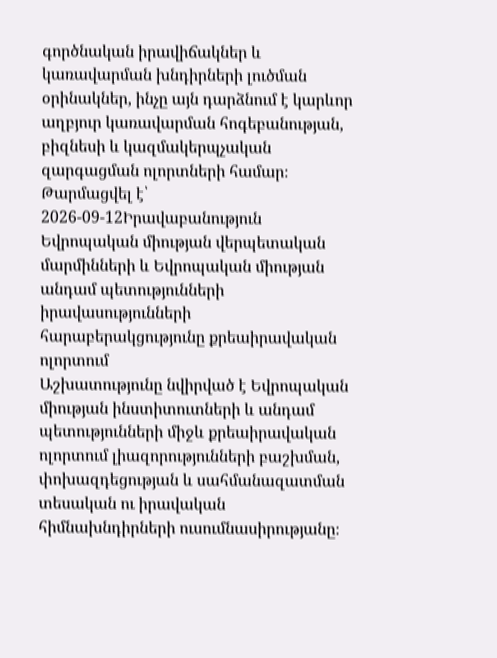գործնական իրավիճակներ և կառավարման խնդիրների լուծման օրինակներ, ինչը այն դարձնում է կարևոր աղբյուր կառավարման հոգեբանության, բիզնեսի և կազմակերպչական զարգացման ոլորտների համար։
Թարմացվել է՝ 2026-09-12Իրավաբանություն
Եվրոպական միության վերպետական մարմինների և Եվրոպական միության անդամ պետությունների իրավասությունների հարաբերակցությունը քրեաիրավական ոլորտում
Աշխատությունը նվիրված է Եվրոպական միության ինստիտուտների և անդամ պետությունների միջև քրեաիրավական ոլորտում լիազորությունների բաշխման, փոխազդեցության և սահմանազատման տեսական ու իրավական հիմնախնդիրների ուսումնասիրությանը։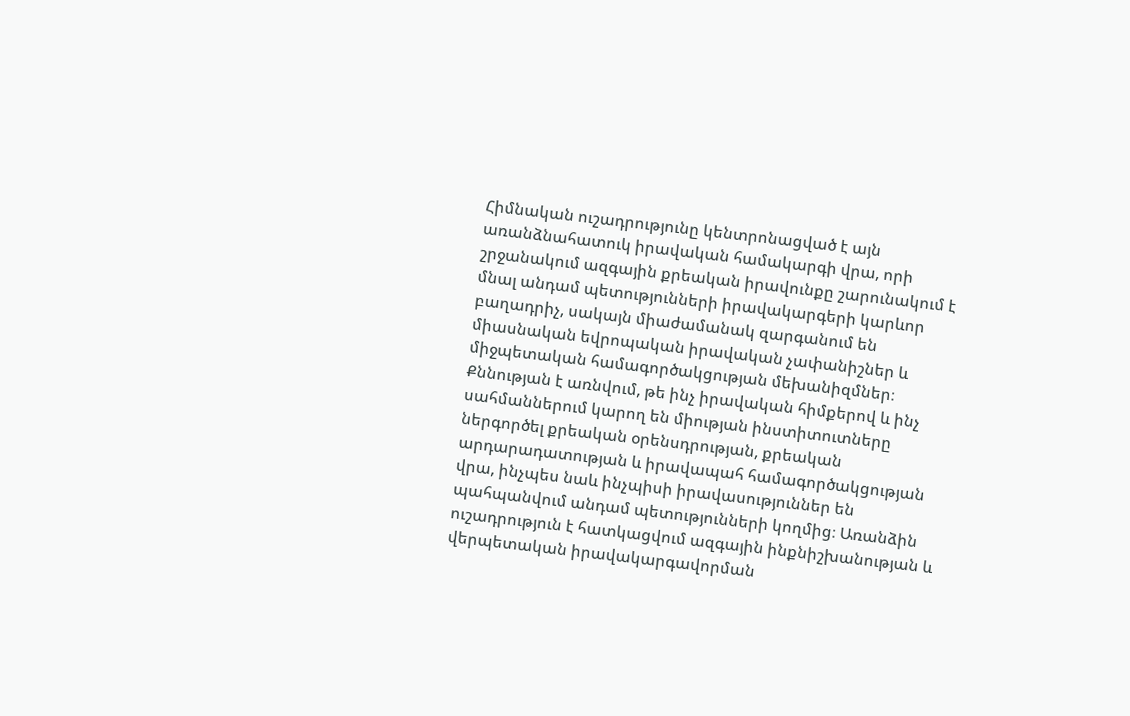Հիմնական ուշադրությունը կենտրոնացված է այն առանձնահատուկ իրավական համակարգի վրա, որի շրջանակում ազգային քրեական իրավունքը շարունակում է մնալ անդամ պետությունների իրավակարգերի կարևոր բաղադրիչ, սակայն միաժամանակ զարգանում են միասնական եվրոպական իրավական չափանիշներ և միջպետական համագործակցության մեխանիզմներ։ Քննության է առնվում, թե ինչ իրավական հիմքերով և ինչ սահմաններում կարող են միության ինստիտուտները ներգործել քրեական օրենսդրության, քրեական արդարադատության և իրավապահ համագործակցության վրա, ինչպես նաև ինչպիսի իրավասություններ են պահպանվում անդամ պետությունների կողմից։ Առանձին ուշադրություն է հատկացվում ազգային ինքնիշխանության և վերպետական իրավակարգավորման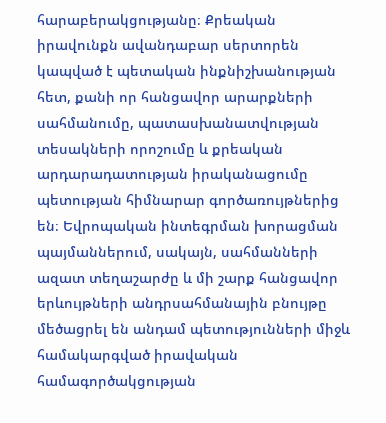հարաբերակցությանը։ Քրեական իրավունքն ավանդաբար սերտորեն կապված է պետական ինքնիշխանության հետ, քանի որ հանցավոր արարքների սահմանումը, պատասխանատվության տեսակների որոշումը և քրեական արդարադատության իրականացումը պետության հիմնարար գործառույթներից են։ Եվրոպական ինտեգրման խորացման պայմաններում, սակայն, սահմանների ազատ տեղաշարժը և մի շարք հանցավոր երևույթների անդրսահմանային բնույթը մեծացրել են անդամ պետությունների միջև համակարգված իրավական համագործակցության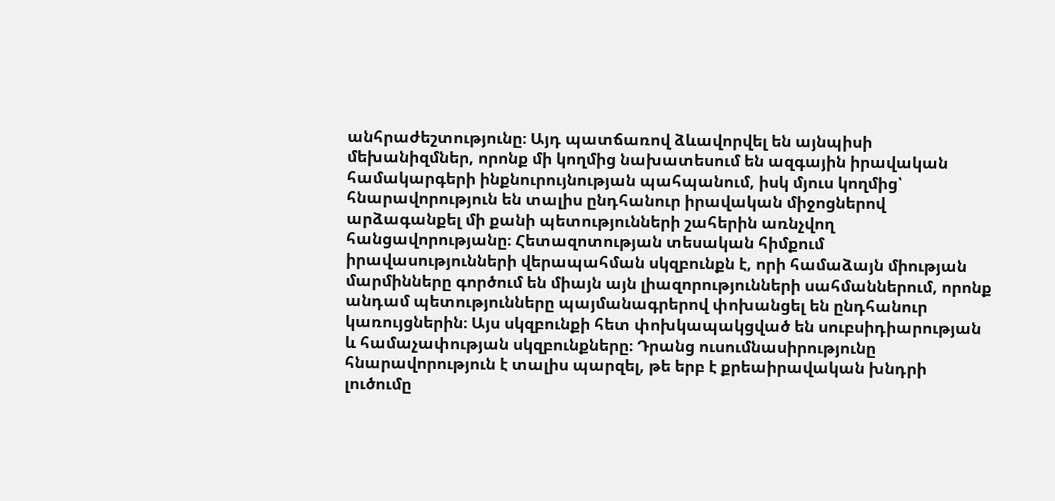անհրաժեշտությունը։ Այդ պատճառով ձևավորվել են այնպիսի մեխանիզմներ, որոնք մի կողմից նախատեսում են ազգային իրավական համակարգերի ինքնուրույնության պահպանում, իսկ մյուս կողմից՝ հնարավորություն են տալիս ընդհանուր իրավական միջոցներով արձագանքել մի քանի պետությունների շահերին առնչվող հանցավորությանը։ Հետազոտության տեսական հիմքում իրավասությունների վերապահման սկզբունքն է, որի համաձայն միության մարմինները գործում են միայն այն լիազորությունների սահմաններում, որոնք անդամ պետությունները պայմանագրերով փոխանցել են ընդհանուր կառույցներին։ Այս սկզբունքի հետ փոխկապակցված են սուբսիդիարության և համաչափության սկզբունքները։ Դրանց ուսումնասիրությունը հնարավորություն է տալիս պարզել, թե երբ է քրեաիրավական խնդրի լուծումը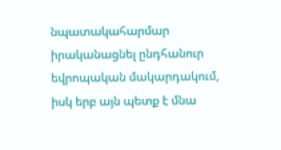նպատակահարմար իրականացնել ընդհանուր եվրոպական մակարդակում, իսկ երբ այն պետք է մնա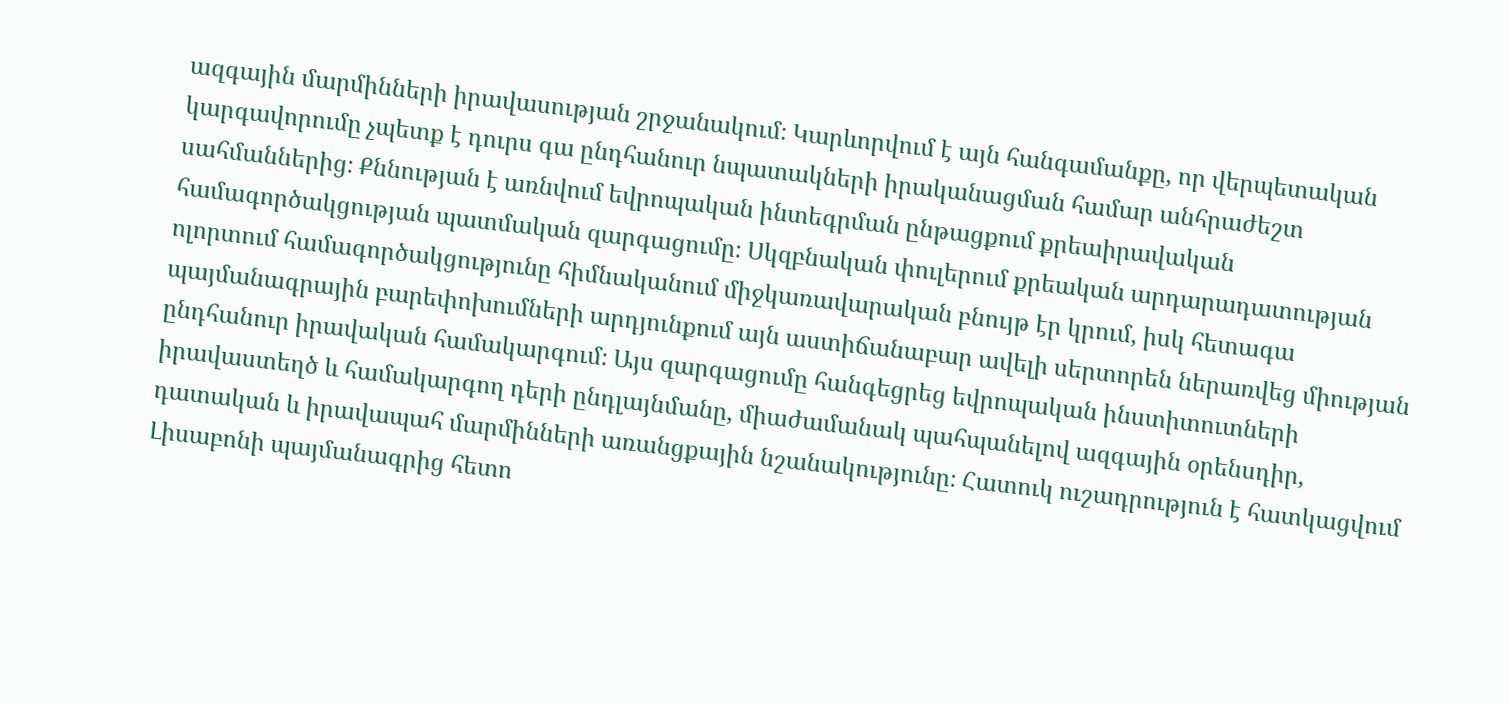ազգային մարմինների իրավասության շրջանակում։ Կարևորվում է այն հանգամանքը, որ վերպետական կարգավորումը չպետք է դուրս գա ընդհանուր նպատակների իրականացման համար անհրաժեշտ սահմաններից։ Քննության է առնվում եվրոպական ինտեգրման ընթացքում քրեաիրավական համագործակցության պատմական զարգացումը։ Սկզբնական փուլերում քրեական արդարադատության ոլորտում համագործակցությունը հիմնականում միջկառավարական բնույթ էր կրում, իսկ հետագա պայմանագրային բարեփոխումների արդյունքում այն աստիճանաբար ավելի սերտորեն ներառվեց միության ընդհանուր իրավական համակարգում։ Այս զարգացումը հանգեցրեց եվրոպական ինստիտուտների իրավաստեղծ և համակարգող դերի ընդլայնմանը, միաժամանակ պահպանելով ազգային օրենսդիր, դատական և իրավապահ մարմինների առանցքային նշանակությունը։ Հատուկ ուշադրություն է հատկացվում Լիսաբոնի պայմանագրից հետո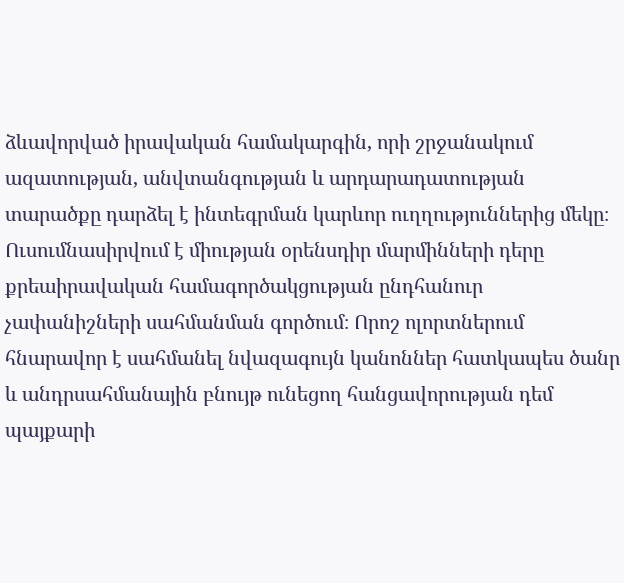ձևավորված իրավական համակարգին, որի շրջանակում ազատության, անվտանգության և արդարադատության տարածքը դարձել է ինտեգրման կարևոր ուղղություններից մեկը։ Ուսումնասիրվում է միության օրենսդիր մարմինների դերը քրեաիրավական համագործակցության ընդհանուր չափանիշների սահմանման գործում։ Որոշ ոլորտներում հնարավոր է սահմանել նվազագույն կանոններ հատկապես ծանր և անդրսահմանային բնույթ ունեցող հանցավորության դեմ պայքարի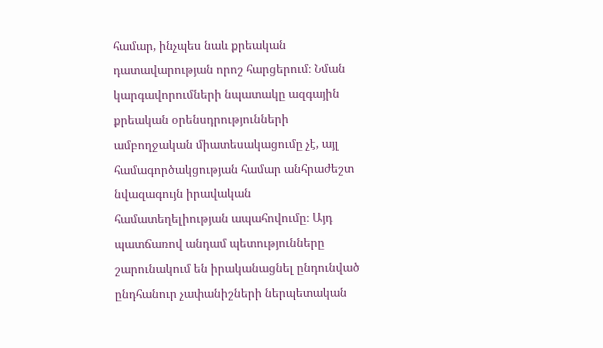համար, ինչպես նաև քրեական դատավարության որոշ հարցերում։ Նման կարգավորումների նպատակը ազգային քրեական օրենսդրությունների ամբողջական միատեսակացումը չէ, այլ համագործակցության համար անհրաժեշտ նվազագույն իրավական համատեղելիության ապահովումը։ Այդ պատճառով անդամ պետությունները շարունակում են իրականացնել ընդունված ընդհանուր չափանիշների ներպետական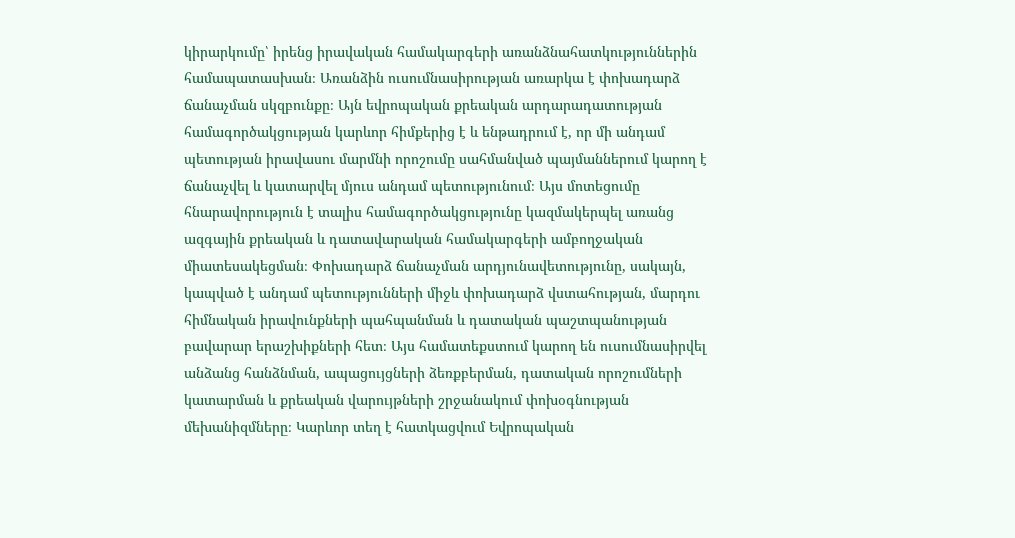կիրարկումը՝ իրենց իրավական համակարգերի առանձնահատկություններին համապատասխան։ Առանձին ուսումնասիրության առարկա է փոխադարձ ճանաչման սկզբունքը։ Այն եվրոպական քրեական արդարադատության համագործակցության կարևոր հիմքերից է և ենթադրում է, որ մի անդամ պետության իրավասու մարմնի որոշումը սահմանված պայմաններում կարող է ճանաչվել և կատարվել մյուս անդամ պետությունում։ Այս մոտեցումը հնարավորություն է տալիս համագործակցությունը կազմակերպել առանց ազգային քրեական և դատավարական համակարգերի ամբողջական միատեսակեցման։ Փոխադարձ ճանաչման արդյունավետությունը, սակայն, կապված է անդամ պետությունների միջև փոխադարձ վստահության, մարդու հիմնական իրավունքների պահպանման և դատական պաշտպանության բավարար երաշխիքների հետ։ Այս համատեքստում կարող են ուսումնասիրվել անձանց հանձնման, ապացույցների ձեռքբերման, դատական որոշումների կատարման և քրեական վարույթների շրջանակում փոխօգնության մեխանիզմները։ Կարևոր տեղ է հատկացվում Եվրոպական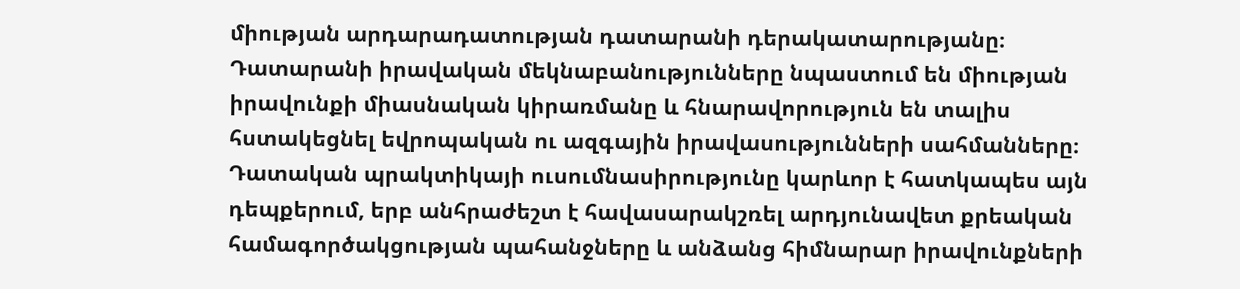միության արդարադատության դատարանի դերակատարությանը։ Դատարանի իրավական մեկնաբանությունները նպաստում են միության իրավունքի միասնական կիրառմանը և հնարավորություն են տալիս հստակեցնել եվրոպական ու ազգային իրավասությունների սահմանները։ Դատական պրակտիկայի ուսումնասիրությունը կարևոր է հատկապես այն դեպքերում, երբ անհրաժեշտ է հավասարակշռել արդյունավետ քրեական համագործակցության պահանջները և անձանց հիմնարար իրավունքների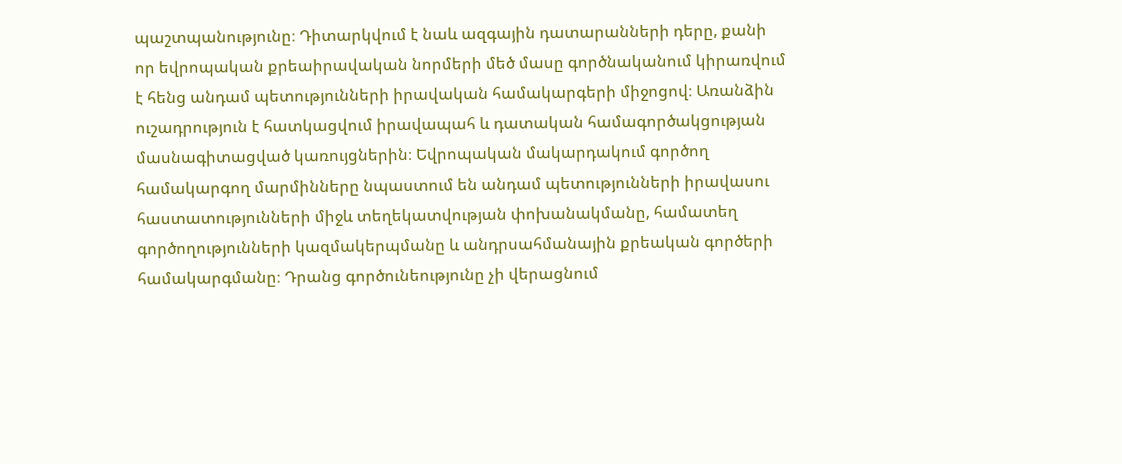պաշտպանությունը։ Դիտարկվում է նաև ազգային դատարանների դերը, քանի որ եվրոպական քրեաիրավական նորմերի մեծ մասը գործնականում կիրառվում է հենց անդամ պետությունների իրավական համակարգերի միջոցով։ Առանձին ուշադրություն է հատկացվում իրավապահ և դատական համագործակցության մասնագիտացված կառույցներին։ Եվրոպական մակարդակում գործող համակարգող մարմինները նպաստում են անդամ պետությունների իրավասու հաստատությունների միջև տեղեկատվության փոխանակմանը, համատեղ գործողությունների կազմակերպմանը և անդրսահմանային քրեական գործերի համակարգմանը։ Դրանց գործունեությունը չի վերացնում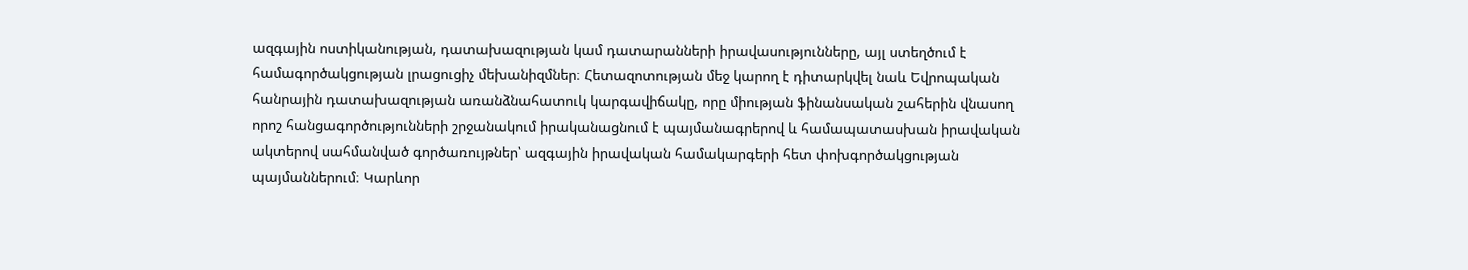ազգային ոստիկանության, դատախազության կամ դատարանների իրավասությունները, այլ ստեղծում է համագործակցության լրացուցիչ մեխանիզմներ։ Հետազոտության մեջ կարող է դիտարկվել նաև Եվրոպական հանրային դատախազության առանձնահատուկ կարգավիճակը, որը միության ֆինանսական շահերին վնասող որոշ հանցագործությունների շրջանակում իրականացնում է պայմանագրերով և համապատասխան իրավական ակտերով սահմանված գործառույթներ՝ ազգային իրավական համակարգերի հետ փոխգործակցության պայմաններում։ Կարևոր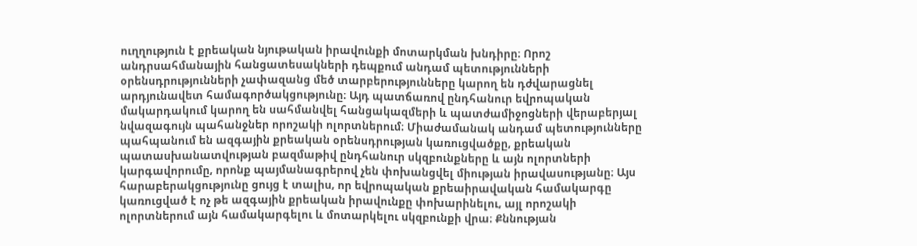ուղղություն է քրեական նյութական իրավունքի մոտարկման խնդիրը։ Որոշ անդրսահմանային հանցատեսակների դեպքում անդամ պետությունների օրենսդրությունների չափազանց մեծ տարբերությունները կարող են դժվարացնել արդյունավետ համագործակցությունը։ Այդ պատճառով ընդհանուր եվրոպական մակարդակում կարող են սահմանվել հանցակազմերի և պատժամիջոցների վերաբերյալ նվազագույն պահանջներ որոշակի ոլորտներում։ Միաժամանակ անդամ պետությունները պահպանում են ազգային քրեական օրենսդրության կառուցվածքը, քրեական պատասխանատվության բազմաթիվ ընդհանուր սկզբունքները և այն ոլորտների կարգավորումը, որոնք պայմանագրերով չեն փոխանցվել միության իրավասությանը։ Այս հարաբերակցությունը ցույց է տալիս, որ եվրոպական քրեաիրավական համակարգը կառուցված է ոչ թե ազգային քրեական իրավունքը փոխարինելու, այլ որոշակի ոլորտներում այն համակարգելու և մոտարկելու սկզբունքի վրա։ Քննության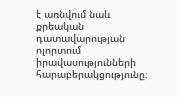է առնվում նաև քրեական դատավարության ոլորտում իրավասությունների հարաբերակցությունը։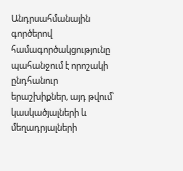Անդրսահմանային գործերով համագործակցությունը պահանջում է որոշակի ընդհանուր երաշխիքներ, այդ թվում՝ կասկածյալների և մեղադրյալների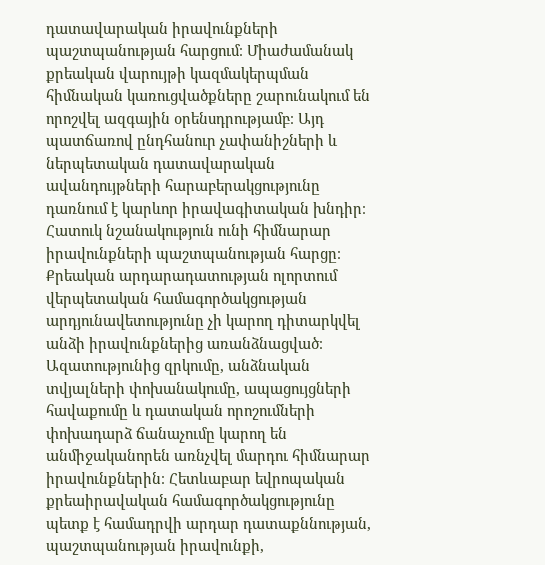դատավարական իրավունքների պաշտպանության հարցում։ Միաժամանակ քրեական վարույթի կազմակերպման հիմնական կառուցվածքները շարունակում են որոշվել ազգային օրենսդրությամբ։ Այդ պատճառով ընդհանուր չափանիշների և ներպետական դատավարական ավանդույթների հարաբերակցությունը դառնում է կարևոր իրավագիտական խնդիր։ Հատուկ նշանակություն ունի հիմնարար իրավունքների պաշտպանության հարցը։ Քրեական արդարադատության ոլորտում վերպետական համագործակցության արդյունավետությունը չի կարող դիտարկվել անձի իրավունքներից առանձնացված։ Ազատությունից զրկումը, անձնական տվյալների փոխանակումը, ապացույցների հավաքումը և դատական որոշումների փոխադարձ ճանաչումը կարող են անմիջականորեն առնչվել մարդու հիմնարար իրավունքներին։ Հետևաբար եվրոպական քրեաիրավական համագործակցությունը պետք է համադրվի արդար դատաքննության, պաշտպանության իրավունքի,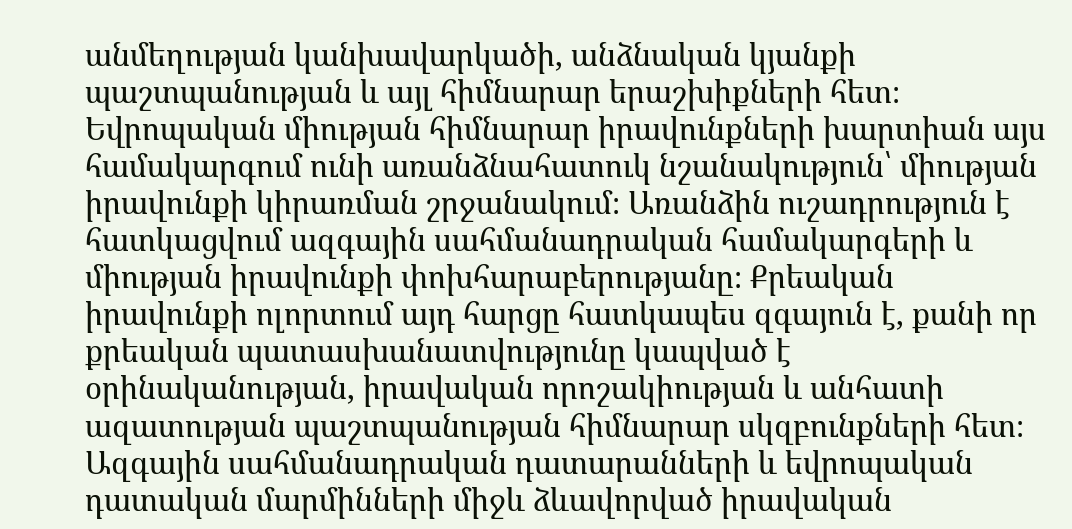անմեղության կանխավարկածի, անձնական կյանքի պաշտպանության և այլ հիմնարար երաշխիքների հետ։ Եվրոպական միության հիմնարար իրավունքների խարտիան այս համակարգում ունի առանձնահատուկ նշանակություն՝ միության իրավունքի կիրառման շրջանակում։ Առանձին ուշադրություն է հատկացվում ազգային սահմանադրական համակարգերի և միության իրավունքի փոխհարաբերությանը։ Քրեական իրավունքի ոլորտում այդ հարցը հատկապես զգայուն է, քանի որ քրեական պատասխանատվությունը կապված է օրինականության, իրավական որոշակիության և անհատի ազատության պաշտպանության հիմնարար սկզբունքների հետ։ Ազգային սահմանադրական դատարանների և եվրոպական դատական մարմինների միջև ձևավորված իրավական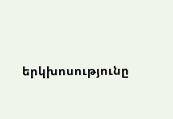երկխոսությունը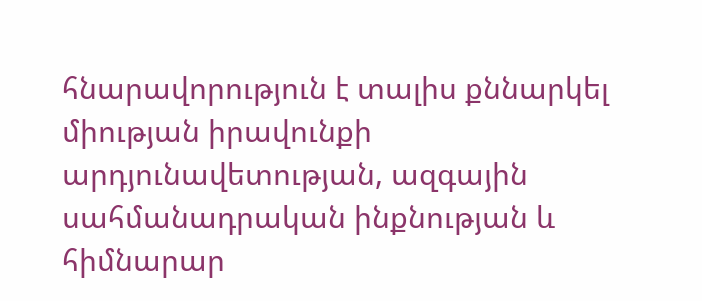հնարավորություն է տալիս քննարկել միության իրավունքի արդյունավետության, ազգային սահմանադրական ինքնության և հիմնարար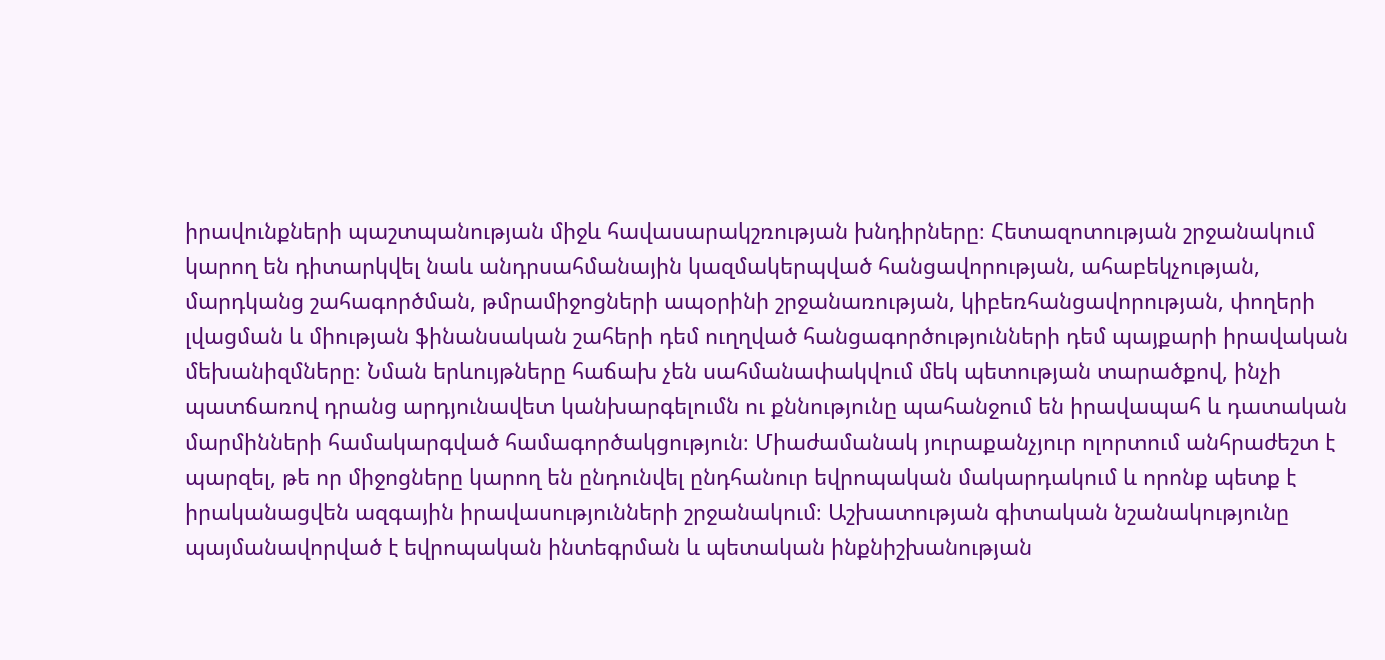իրավունքների պաշտպանության միջև հավասարակշռության խնդիրները։ Հետազոտության շրջանակում կարող են դիտարկվել նաև անդրսահմանային կազմակերպված հանցավորության, ահաբեկչության, մարդկանց շահագործման, թմրամիջոցների ապօրինի շրջանառության, կիբեռհանցավորության, փողերի լվացման և միության ֆինանսական շահերի դեմ ուղղված հանցագործությունների դեմ պայքարի իրավական մեխանիզմները։ Նման երևույթները հաճախ չեն սահմանափակվում մեկ պետության տարածքով, ինչի պատճառով դրանց արդյունավետ կանխարգելումն ու քննությունը պահանջում են իրավապահ և դատական մարմինների համակարգված համագործակցություն։ Միաժամանակ յուրաքանչյուր ոլորտում անհրաժեշտ է պարզել, թե որ միջոցները կարող են ընդունվել ընդհանուր եվրոպական մակարդակում և որոնք պետք է իրականացվեն ազգային իրավասությունների շրջանակում։ Աշխատության գիտական նշանակությունը պայմանավորված է եվրոպական ինտեգրման և պետական ինքնիշխանության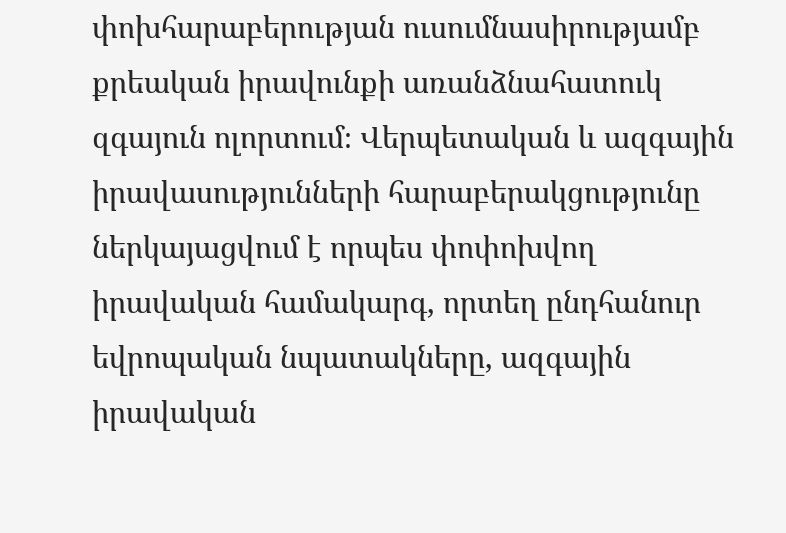փոխհարաբերության ուսումնասիրությամբ քրեական իրավունքի առանձնահատուկ զգայուն ոլորտում։ Վերպետական և ազգային իրավասությունների հարաբերակցությունը ներկայացվում է որպես փոփոխվող իրավական համակարգ, որտեղ ընդհանուր եվրոպական նպատակները, ազգային իրավական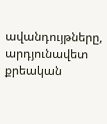ավանդույթները, արդյունավետ քրեական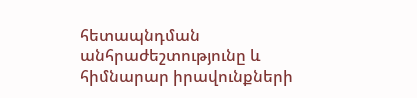հետապնդման անհրաժեշտությունը և հիմնարար իրավունքների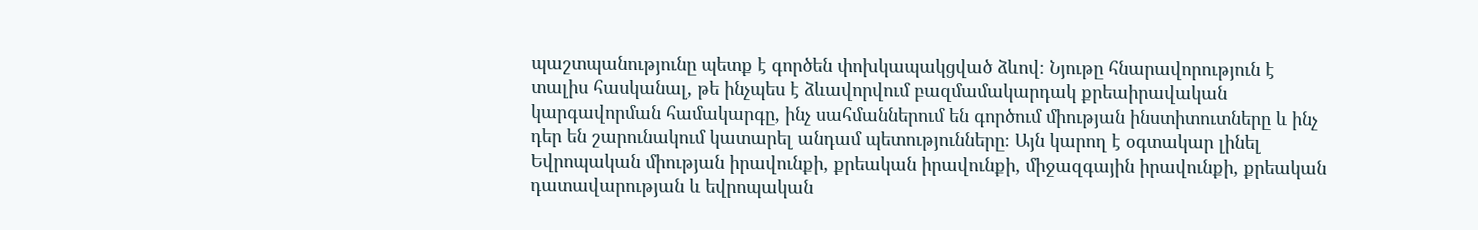պաշտպանությունը պետք է գործեն փոխկապակցված ձևով։ Նյութը հնարավորություն է տալիս հասկանալ, թե ինչպես է ձևավորվում բազմամակարդակ քրեաիրավական կարգավորման համակարգը, ինչ սահմաններում են գործում միության ինստիտուտները և ինչ դեր են շարունակում կատարել անդամ պետությունները։ Այն կարող է օգտակար լինել Եվրոպական միության իրավունքի, քրեական իրավունքի, միջազգային իրավունքի, քրեական դատավարության և եվրոպական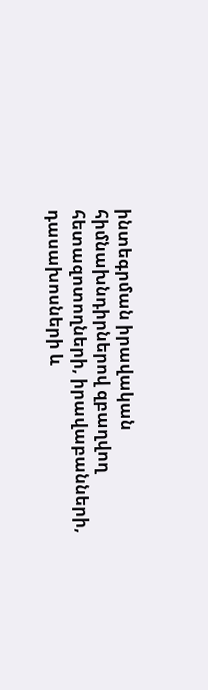ինտեգրման իրավական հիմնախնդիրներով զբաղվող հետազոտողների, իրավաբանների, դասախոսների և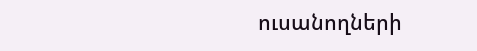ուսանողների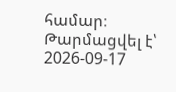համար։
Թարմացվել է՝ 2026-09-17